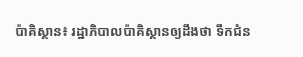ប៉ាគិស្ថាន៖ រដ្ឋាភិបាលប៉ាគិស្ថានឲ្យដឹងថា ទឹកជំន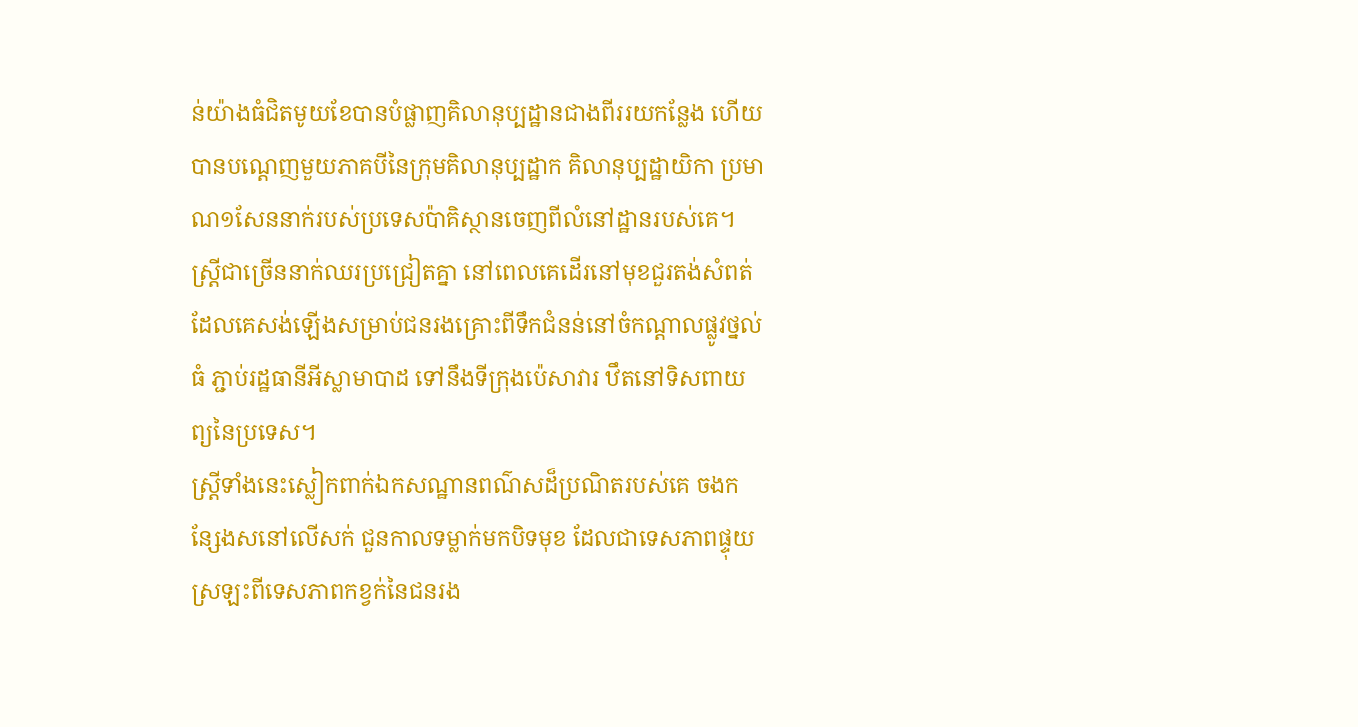ន់យ៉ាងធំជិតមូយខែបានបំផ្លាញគិលានុប្បដ្ឋានជាងពីររយកន្លែង ហើយបានបណ្ដេញមួយភាគបីនៃក្រុមគិលានុប្បដ្ឋាក គិលានុប្បដ្ឋាយិកា ប្រមាណ១សែននាក់របស់ប្រទេសប៉ាគិស្ថានចេញពីលំនៅដ្ឋានរបស់គេ។
ស្រ្ដីជាច្រើននាក់ឈរប្រជ្រៀតគ្នា នៅពេលគេដើរនៅមុខជួរតង់សំពត់ដែលគេសង់ឡើងសម្រាប់ជនរងគ្រោះពីទឹកជំនន់នៅចំកណ្ដាលផ្លូវថ្នល់ធំ ភ្ជាប់រដ្ឋធានីអីស្លាមាបាដ ទៅនឹងទីក្រុងប៉េសាវារ ឋឹតនៅទិសពាយព្យនៃប្រទេស។
ស្រ្តីទាំងនេះស្លៀកពាក់ឯកសណ្ឋានពណ៌សដ៏ប្រណិតរបស់គេ ចងកន្សែងសនៅលើសក់ ជួនកាលទម្លាក់មកបិទមុខ ដែលជាទេសភាពផ្ទុយស្រឡះពីទេសភាពកខ្វក់នៃជនរង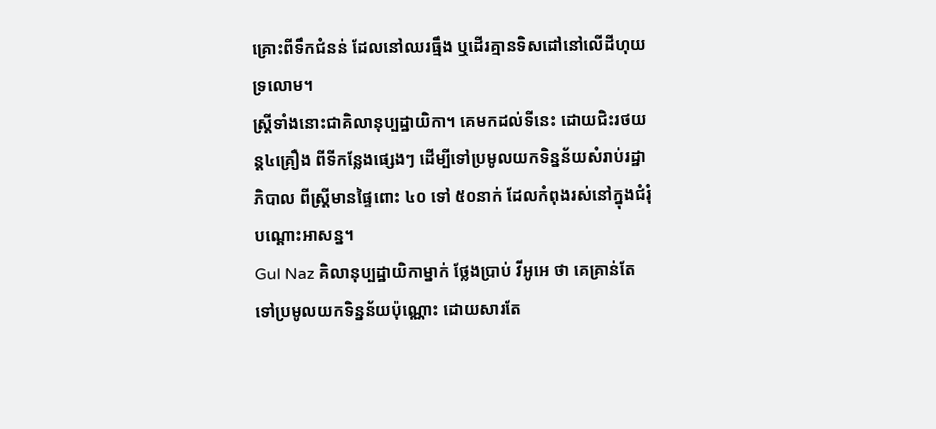គ្រោះពីទឹកជំនន់ ដែលនៅឈរធ្មឹង ឬដើរគ្មានទិសដៅនៅលើដីហុយទ្រលោម។
ស្រ្ដីទាំងនោះជាគិលានុប្បដ្ឋាយិកា។ គេមកដល់ទីនេះ ដោយជិះរថយន្ដ៤គ្រឿង ពីទីកន្លែងផ្សេងៗ ដើម្បីទៅប្រមូលយកទិន្នន័យសំរាប់រដ្ឋាភិបាល ពីស្រ្ដីមានផ្ទៃពោះ ៤០ ទៅ ៥០នាក់ ដែលកំពុងរស់នៅក្នុងជំរុំបណ្ដោះអាសន្ន។
Gul Naz គិលានុប្បដ្ឋាយិកាម្នាក់ ថ្លែងប្រាប់ វីអូអេ ថា គេគ្រាន់តែទៅប្រមូលយកទិន្នន័យប៉ុណ្ណោះ ដោយសារតែ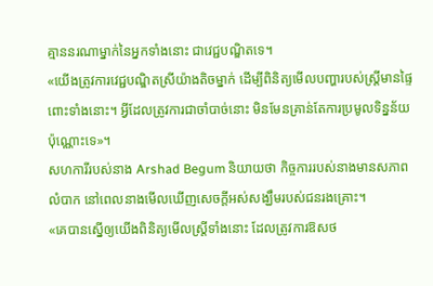គ្មាននរណាម្នាក់នៃអ្នកទាំងនោះ ជាវេជ្ជបណ្ឌិតទេ។
«យើងត្រូវការវេជ្ជបណ្ឌិតស្រីយ៉ាងតិចម្នាក់ ដើម្បីពិនិត្យមើលបញ្ហារបស់ស្រ្ដីមានផ្ទៃពោះទាំងនោះ។ អ្វីដែលត្រូវការជាចាំបាច់នោះ មិនមែនគ្រាន់តែការប្រមូលទិន្នន័យប៉ុណ្ណោះទេ»។
សហការីរបស់នាង Arshad Begum និយាយថា កិច្ចការរបស់នាងមានសភាពលំបាក នៅពេលនាងមើលឃើញសេចក្ដីអស់សង្ឃឹមរបស់ជនរងគ្រោះ។
«គេបានសើ្នឲ្យយើងពិនិត្យមើលស្រ្ដីទាំងនោះ ដែលត្រូវការឱសថ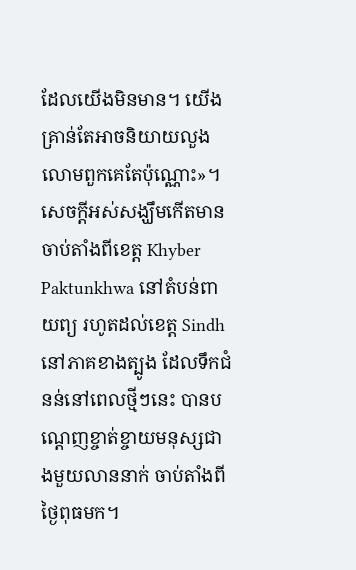ដែលយើងមិនមាន។ យើងគ្រាន់តែអាចនិយាយលួងលោមពួកគេតែប៉ុណ្ណោះ»។
សេចក្ដីអស់សង្ឃឹមកើតមានចាប់តាំងពីខេត្ដ Khyber Paktunkhwa នៅតំបន់ពាយព្យ រហូតដល់ខេត្ដ Sindh នៅភាគខាងត្បូង ដែលទឹកជំនន់នៅពេលថ្មីៗនេះ បានបណ្ដេញខ្ចាត់ខ្ចាយមនុស្សជាងមួយលាននាក់ ចាប់តាំងពីថ្ងៃពុធមក។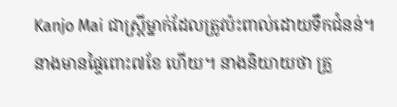Kanjo Mai ជាស្រ្ដីម្នាក់ដែលត្រូវប៉ះពាល់ដោយទឹកជំនន់។ នាងមានផ្ទៃពោះ៧ខែ ហើយ។ នាងនិយាយថា គ្រួ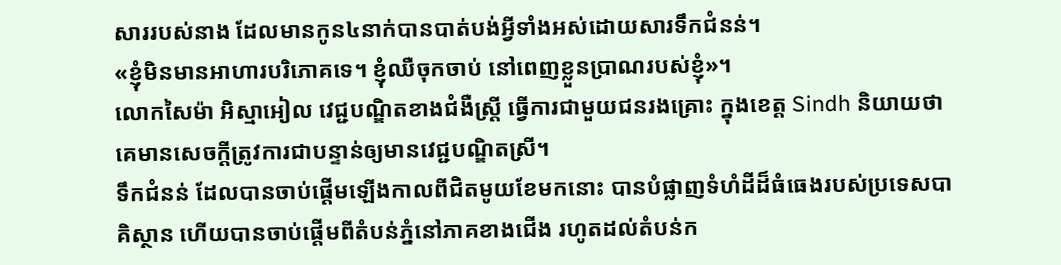សាររបស់នាង ដែលមានកូន៤នាក់បានបាត់បង់អ្វីទាំងអស់ដោយសារទឹកជំនន់។
«ខ្ញុំមិនមានអាហារបរិភោគទេ។ ខ្ញុំឈឺចុកចាប់ នៅពេញខ្លួនប្រាណរបស់ខ្ញុំ»។
លោកសៃម៉ា អិស្មាអៀល វេជ្ជបណ្ឌិតខាងជំងឺស្រ្ដី ធ្វើការជាមួយជនរងគ្រោះ ក្នុងខេត្ដ Sindh និយាយថា គេមានសេចក្ដីត្រូវការជាបន្ទាន់ឲ្យមានវេជ្ជបណ្ឌិតស្រី។
ទឹកជំនន់ ដែលបានចាប់ផ្ដើមឡើងកាលពីជិតមូយខែមកនោះ បានបំផ្លាញទំហំដីដ៏ធំធេងរបស់ប្រទេសបាគិស្ថាន ហើយបានចាប់ផ្ដើមពីតំបន់ភ្នំនៅភាគខាងជើង រហូតដល់តំបន់ក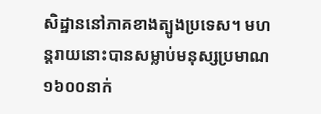សិដ្ឋាននៅភាគខាងត្បូងប្រទេស។ មហន្ដរាយនោះបានសម្លាប់មនុស្សប្រមាណ១៦០០នាក់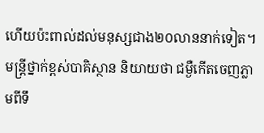ហើយប៉ះពាល់ដល់មនុស្សជាង២០លាននាក់ទៀត។
មន្ដ្រីថ្នាក់ខ្ពស់បាគិស្ថាន និយាយថា ជម្ងឺកើតចេញភ្លាមពីទឹ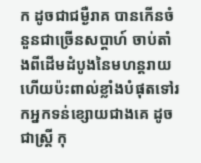ក ដូចជាជម្ងឺរាគ បានកើនចំនួនជាច្រើនសប្ដាហ៍ ចាប់តាំងពីដើមដំបូងនៃមហន្ដរាយ ហើយប៉ះពាល់ខ្លាំងបំផុតទៅរកអ្នកទន់ខ្សោយជាងគេ ដូចជាស្រ្ដី កុ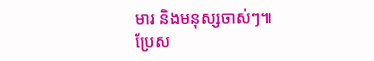មារ និងមនុស្សចាស់ៗ៕
ប្រែស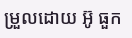ម្រួលដោយ អ៊ូ ធួក